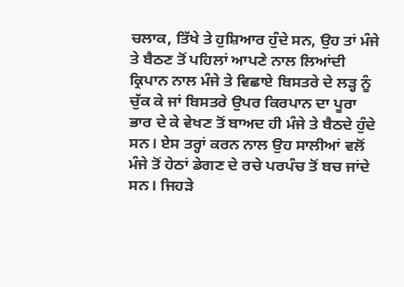ਚਲਾਕ, ਤਿੱਖੇ ਤੇ ਹੁਸ਼ਿਆਰ ਹੁੰਦੇ ਸਨ, ਉਹ ਤਾਂ ਮੰਜੇ ਤੇ ਬੈਠਣ ਤੋਂ ਪਹਿਲਾਂ ਆਪਣੇ ਨਾਲ ਲਿਆਂਦੀ ਕ੍ਰਿਪਾਨ ਨਾਲ ਮੰਜੇ ਤੇ ਵਿਛਾਏ ਬਿਸਤਰੇ ਦੇ ਲੜ੍ਹ ਨੂੰ ਚੁੱਕ ਕੇ ਜਾਂ ਬਿਸਤਰੇ ਉਪਰ ਕਿਰਪਾਨ ਦਾ ਪੂਰਾ ਭਾਰ ਦੇ ਕੇ ਵੇਖਣ ਤੋਂ ਬਾਅਦ ਹੀ ਮੰਜੇ ਤੇ ਬੈਠਦੇ ਹੁੰਦੇ ਸਨ। ਏਸ ਤਰ੍ਹਾਂ ਕਰਨ ਨਾਲ ਉਹ ਸਾਲੀਆਂ ਵਲੋਂ ਮੰਜੇ ਤੋਂ ਹੇਠਾਂ ਡੇਗਣ ਦੇ ਰਚੇ ਪਰਪੰਚ ਤੋਂ ਬਚ ਜਾਂਦੇ ਸਨ। ਜਿਹੜੇ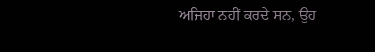ਅਜਿਹਾ ਨਹੀਂ ਕਰਦੇ ਸਨ, ਉਹ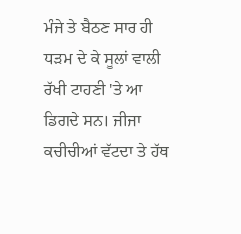ਮੰਜੇ ਤੇ ਬੈਠਣ ਸਾਰ ਹੀ ਧੜਮ ਦੇ ਕੇ ਸੂਲਾਂ ਵਾਲੀ ਰੱਖੀ ਟਾਹਣੀ 'ਤੇ ਆ ਡਿਗਦੇ ਸਨ। ਜੀਜਾ ਕਚੀਚੀਆਂ ਵੱਟਦਾ ਤੇ ਹੱਥ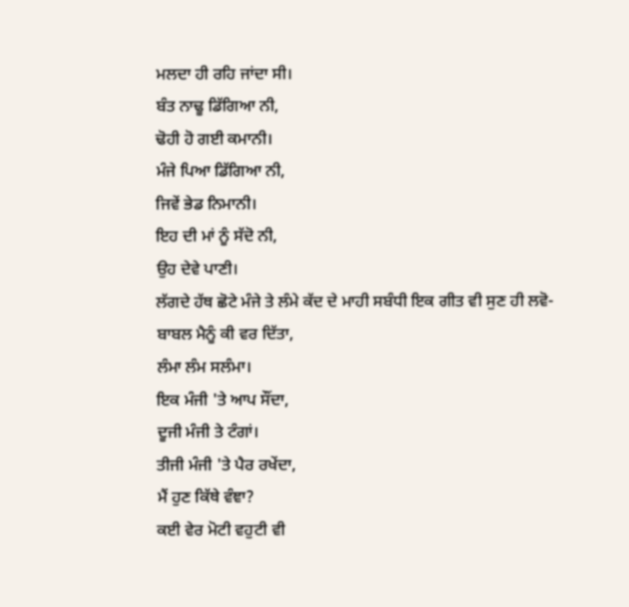ਮਲਦਾ ਹੀ ਰਹਿ ਜਾਂਦਾ ਸੀ।
ਬੰਤ ਨਾਢੂ ਡਿੱਗਿਆ ਨੀ,
ਢੋਹੀ ਹੋ ਗਈ ਕਮਾਨੀ।
ਮੰਜੇ ਪਿਆ ਡਿੱਗਿਆ ਨੀ,
ਜਿਵੇਂ ਭੇਡ ਨਿਮਾਨੀ।
ਇਹ ਦੀ ਮਾਂ ਨੂੰ ਸੱਦੋ ਨੀ,
ਉਹ ਦੇਵੇ ਪਾਣੀ।
ਲੱਗਦੇ ਹੱਥ ਛੋਟੇ ਮੰਜੇ ਤੇ ਲੰਮੇ ਕੱਦ ਦੇ ਮਾਹੀ ਸਬੰਧੀ ਇਕ ਗੀਤ ਵੀ ਸੁਣ ਹੀ ਲਵੋ-
ਬਾਬਲ ਮੈਨੂੰ ਕੀ ਵਰ ਦਿੱਤਾ,
ਲੰਮਾ ਲੰਮ ਸਲੰਮਾ।
ਇਕ ਮੰਜੀ 'ਤੇ ਆਪ ਸੌਂਦਾ,
ਦੂਜੀ ਮੰਜੀ ਤੇ ਟੰਗਾਂ।
ਤੀਜੀ ਮੰਜੀ 'ਤੇ ਪੈਰ ਰਖੇਂਦਾ,
ਮੈਂ ਹੁਣ ਕਿੱਥੇ ਵੰਞਾ?
ਕਈ ਵੇਰ ਮੋਟੀ ਵਹੁਟੀ ਵੀ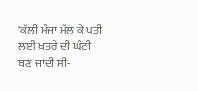'ਕੱਲੀ ਮੰਜਾ ਮੱਲ ਕੇ ਪਤੀ ਲਈ ਖ਼ਤਰੇ ਦੀ ਘੰਟੀ ਬਣ ਜਾਂਦੀ ਸੀ-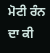ਮੋਟੀ ਰੰਨ ਦਾ ਕੀ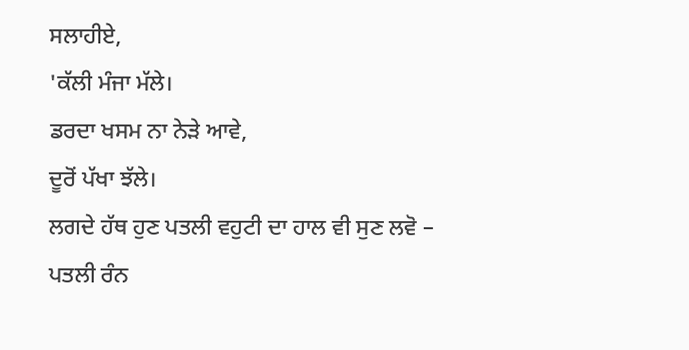ਸਲਾਹੀਏ,
'ਕੱਲੀ ਮੰਜਾ ਮੱਲੇ।
ਡਰਦਾ ਖਸਮ ਨਾ ਨੇੜੇ ਆਵੇ,
ਦੂਰੋਂ ਪੱਖਾ ਝੱਲੇ।
ਲਗਦੇ ਹੱਥ ਹੁਣ ਪਤਲੀ ਵਹੁਟੀ ਦਾ ਹਾਲ ਵੀ ਸੁਣ ਲਵੋ –
ਪਤਲੀ ਰੰਨ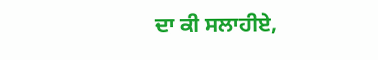ਦਾ ਕੀ ਸਲਾਹੀਏ,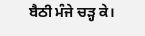ਬੈਠੀ ਮੰਜੇ ਚੜ੍ਹ ਕੇ।